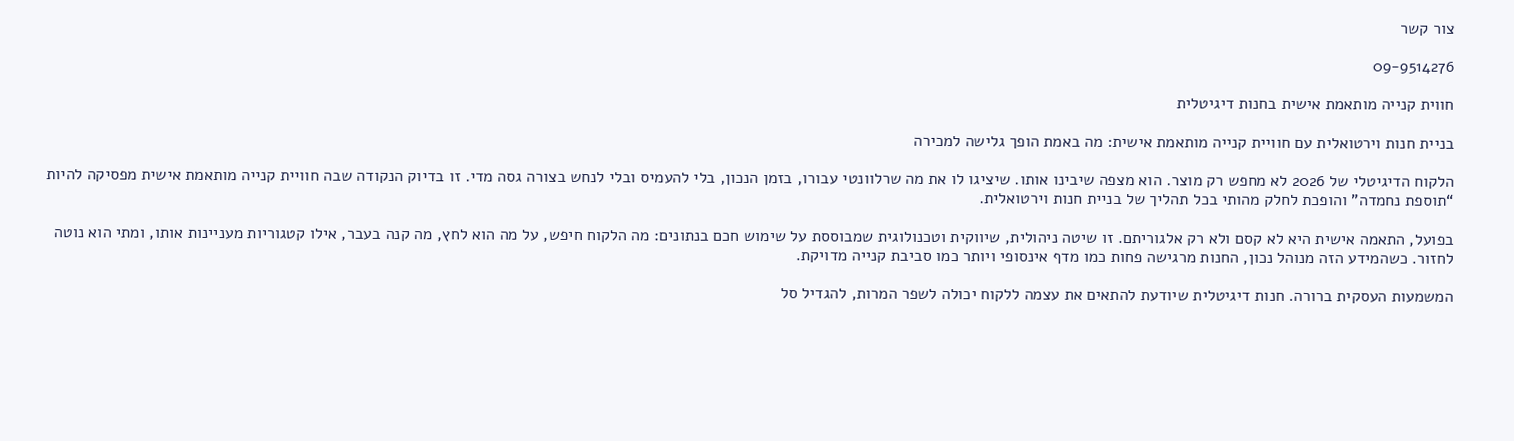צור קשר

09-9514276

חווית קנייה מותאמת אישית בחנות דיגיטלית

בניית חנות וירטואלית עם חוויית קנייה מותאמת אישית: מה באמת הופך גלישה למכירה

הלקוח הדיגיטלי של 2026 לא מחפש רק מוצר. הוא מצפה שיבינו אותו. שיציגו לו את מה שרלוונטי עבורו, בזמן הנכון, בלי להעמיס ובלי לנחש בצורה גסה מדי. זו בדיוק הנקודה שבה חוויית קנייה מותאמת אישית מפסיקה להיות “תוספת נחמדה” והופכת לחלק מהותי בכל תהליך של בניית חנות וירטואלית.

בפועל, התאמה אישית היא לא קסם ולא רק אלגוריתם. זו שיטה ניהולית, שיווקית וטכנולוגית שמבוססת על שימוש חכם בנתונים: מה הלקוח חיפש, על מה הוא לחץ, מה קנה בעבר, אילו קטגוריות מעניינות אותו, ומתי הוא נוטה לחזור. כשהמידע הזה מנוהל נכון, החנות מרגישה פחות כמו מדף אינסופי ויותר כמו סביבת קנייה מדויקת.

המשמעות העסקית ברורה. חנות דיגיטלית שיודעת להתאים את עצמה ללקוח יכולה לשפר המרות, להגדיל סל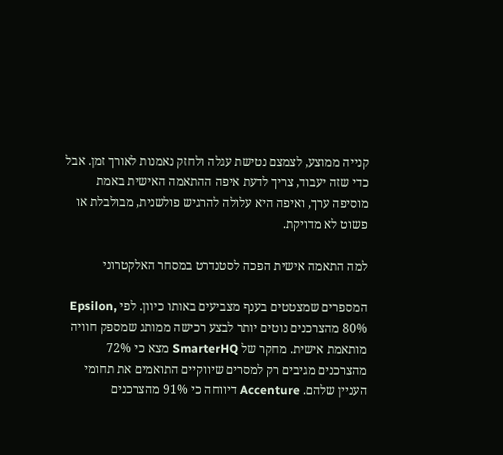קנייה ממוצע, לצמצם נטישת עגלה ולחזק נאמנות לאורך זמן. אבל כדי שזה יעבוד, צריך לדעת איפה ההתאמה האישית באמת מוסיפה ערך, ואיפה היא עלולה להרגיש פולשנית, מבולבלת או פשוט לא מדויקת.

למה התאמה אישית הפכה לסטנדרט במסחר האלקטרוני

המספרים שמצטטים בענף מצביעים באותו כיוון. לפי Epsilon, 80% מהצרכנים נוטים יותר לבצע רכישה ממותג שמספק חוויה מותאמת אישית. מחקר של SmarterHQ מצא כי 72% מהצרכנים מגיבים רק למסרים שיווקיים התואמים את תחומי העניין שלהם. Accenture דיווחה כי 91% מהצרכנים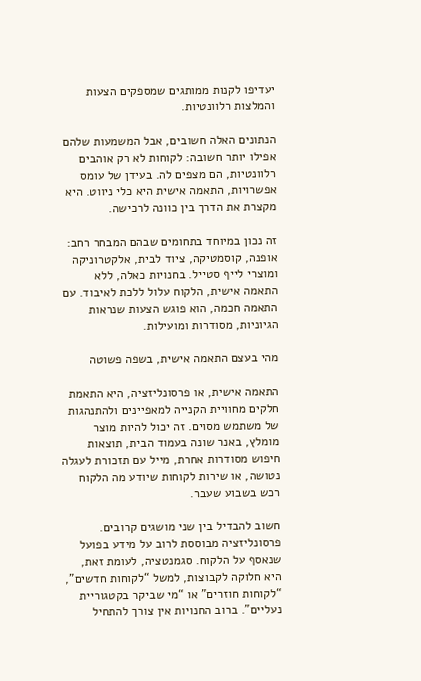יעדיפו לקנות ממותגים שמספקים הצעות והמלצות רלוונטיות.

הנתונים האלה חשובים, אבל המשמעות שלהם אפילו יותר חשובה: לקוחות לא רק אוהבים רלוונטיות, הם מצפים לה. בעידן של עומס אפשרויות, התאמה אישית היא כלי ניווט. היא מקצרת את הדרך בין כוונה לרכישה.

זה נכון במיוחד בתחומים שבהם המבחר רחב: אופנה, קוסמטיקה, ציוד לבית, אלקטרוניקה ומוצרי לייף סטייל. בחנויות כאלה, ללא התאמה אישית, הלקוח עלול ללכת לאיבוד. עם התאמה חכמה, הוא פוגש הצעות שנראות הגיוניות, מסודרות ומועילות.

מהי בעצם התאמה אישית, בשפה פשוטה

התאמה אישית, או פרסונליזציה, היא התאמת חלקים מחוויית הקנייה למאפיינים ולהתנהגות של משתמש מסוים. זה יכול להיות מוצר מומלץ, באנר שונה בעמוד הבית, תוצאות חיפוש מסודרות אחרת, מייל עם תזכורת לעגלה נטושה, או שירות לקוחות שיודע מה הלקוח רכש בשבוע שעבר.

חשוב להבדיל בין שני מושגים קרובים. פרסונליזציה מבוססת לרוב על מידע בפועל שנאסף על הלקוח. סגמנטציה, לעומת זאת, היא חלוקה לקבוצות, למשל “לקוחות חדשים”, “לקוחות חוזרים” או “מי שביקר בקטגוריית נעליים”. ברוב החנויות אין צורך להתחיל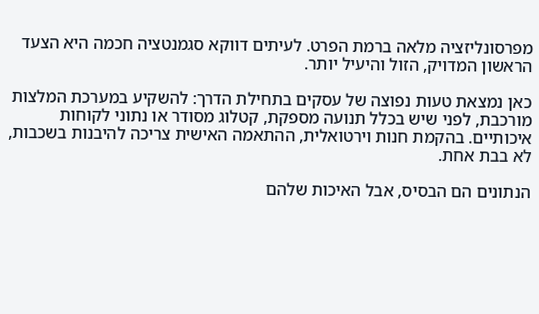מפרסונליזציה מלאה ברמת הפרט. לעיתים דווקא סגמנטציה חכמה היא הצעד הראשון המדויק, הזול והיעיל יותר.

כאן נמצאת טעות נפוצה של עסקים בתחילת הדרך: להשקיע במערכת המלצות מורכבת, לפני שיש בכלל תנועה מספקת, קטלוג מסודר או נתוני לקוחות איכותיים. בהקמת חנות וירטואלית, ההתאמה האישית צריכה להיבנות בשכבות, לא בבת אחת.

הנתונים הם הבסיס, אבל האיכות שלהם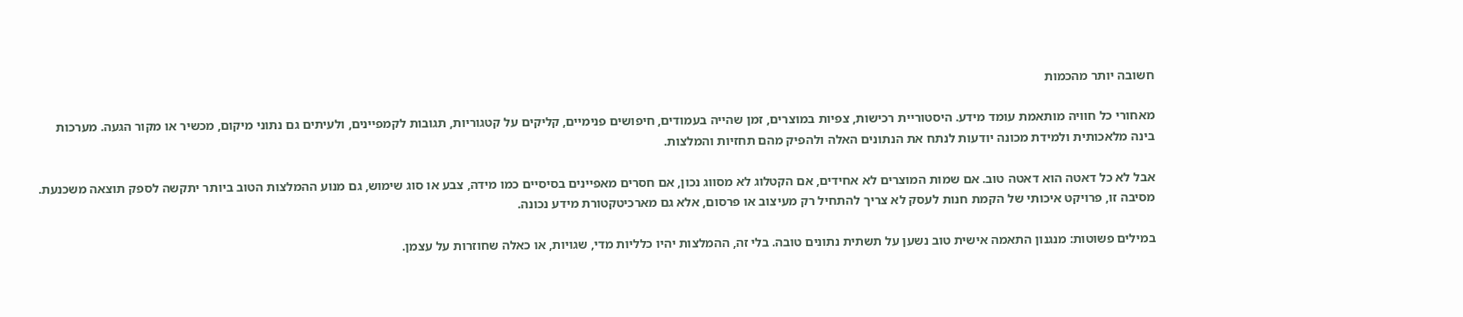חשובה יותר מהכמות

מאחורי כל חוויה מותאמת עומד מידע. היסטוריית רכישות, צפיות במוצרים, זמן שהייה בעמודים, חיפושים פנימיים, קליקים על קטגוריות, תגובות לקמפיינים, ולעיתים גם נתוני מיקום, מכשיר או מקור הגעה. מערכות בינה מלאכותית ולמידת מכונה יודעות לנתח את הנתונים האלה ולהפיק מהם תחזיות והמלצות.

אבל לא כל דאטה הוא דאטה טוב. אם שמות המוצרים לא אחידים, אם הקטלוג לא מסווג נכון, אם חסרים מאפיינים בסיסיים כמו מידה, צבע או סוג שימוש, גם מנוע ההמלצות הטוב ביותר יתקשה לספק תוצאה משכנעת. מסיבה זו, פרויקט איכותי של הקמת חנות לעסק לא צריך להתחיל רק מעיצוב או פרסום, אלא גם מארכיטקטורת מידע נכונה.

במילים פשוטות: מנגנון התאמה אישית טוב נשען על תשתית נתונים טובה. בלי זה, ההמלצות יהיו כלליות מדי, שגויות, או כאלה שחוזרות על עצמן.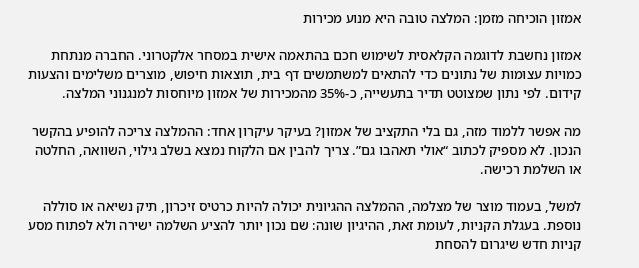אמזון הוכיחה מזמן: המלצה טובה היא מנוע מכירות

אמזון נחשבת לדוגמה הקלאסית לשימוש חכם בהתאמה אישית במסחר אלקטרוני. החברה מנתחת כמויות עצומות של נתונים כדי להתאים למשתמשים דף בית, תוצאות חיפוש, מוצרים משלימים והצעות קידום. לפי נתון שמצוטט תדיר בתעשייה, כ-35% מהמכירות של אמזון מיוחסות למנגנוני המלצה.

מה אפשר ללמוד מזה, גם בלי התקציב של אמזון? בעיקר עיקרון אחד: ההמלצה צריכה להופיע בהקשר הנכון. לא מספיק לכתוב “אולי תאהבו גם”. צריך להבין אם הלקוח נמצא בשלב גילוי, השוואה, החלטה או השלמת רכישה.

למשל, בעמוד מוצר של מצלמה, ההמלצה ההגיונית יכולה להיות כרטיס זיכרון, תיק נשיאה או סוללה נוספת. בעגלת הקניות, לעומת זאת, ההיגיון שונה: שם נכון יותר להציע השלמה ישירה ולא לפתוח מסע קניות חדש שיגרום להסחת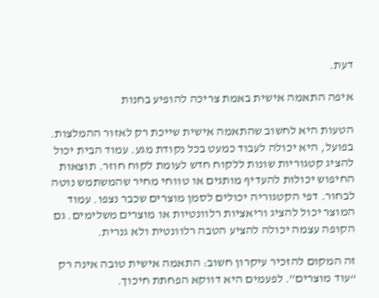דעת.

איפה התאמה אישית באמת צריכה להופיע בחנות

הטעות היא לחשוב שהתאמה אישית שייכת רק לאזור ההמלצות. בפועל, היא יכולה לעבוד כמעט בכל נקודת מגע. עמוד הבית יכול להציג קטגוריות שונות ללקוח חדש לעומת לקוח חוזר. תוצאות החיפוש יכולות להעדיף מותגים או טווחי מחיר שהמשתמש נוטה לבחור. דפי הקטגוריה יכולים לסמן מוצרים שכבר נצפו. עמוד המוצר יכול להציג וריאציות רלוונטיות או מוצרים משלימים. גם הקופה עצמה יכולה להציע הטבה רלוונטית ולא גנרית.

זה המקום להזכיר עיקרון חשוב: התאמה אישית טובה אינה רק “עוד מוצרים”. לפעמים היא דווקא הפחתת חיכוך.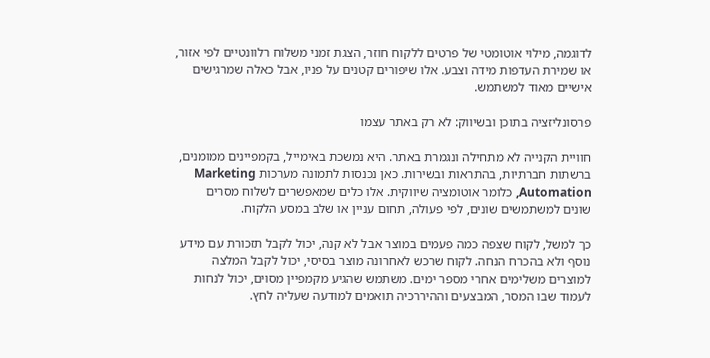לדוגמה, מילוי אוטומטי של פרטים ללקוח חוזר, הצגת זמני משלוח רלוונטיים לפי אזור, או שמירת העדפות מידה וצבע. אלו שיפורים קטנים על פניו, אבל כאלה שמרגישים אישיים מאוד למשתמש.

פרסונליזציה בתוכן ובשיווק: לא רק באתר עצמו

חוויית הקנייה לא מתחילה ונגמרת באתר. היא נמשכת באימייל, בקמפיינים ממומנים, ברשתות חברתיות, בהתראות ובשירות. כאן נכנסות לתמונה מערכות Marketing Automation, כלומר אוטומציה שיווקית. אלו כלים שמאפשרים לשלוח מסרים שונים למשתמשים שונים, לפי פעולה, תחום עניין או שלב במסע הלקוח.

כך למשל, לקוח שצפה כמה פעמים במוצר אבל לא קנה, יכול לקבל תזכורת עם מידע נוסף ולא בהכרח הנחה. לקוח שרכש לאחרונה מוצר בסיסי, יכול לקבל המלצה למוצרים משלימים אחרי מספר ימים. משתמש שהגיע מקמפיין מסוים, יכול לנחות לעמוד שבו המסר, המבצעים וההיררכיה תואמים למודעה שעליה לחץ.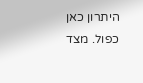היתרון כאן כפול. מצד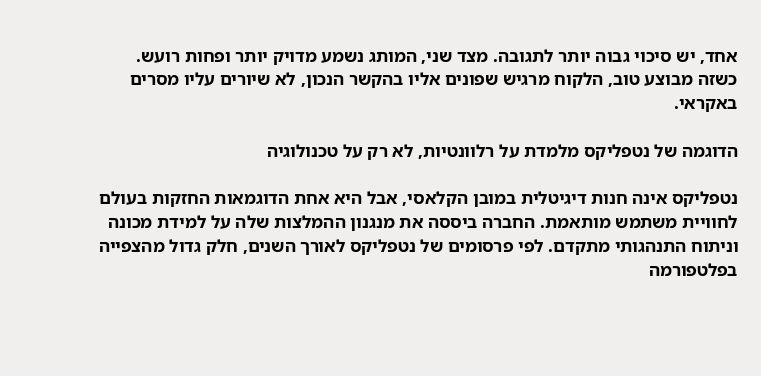אחד, יש סיכוי גבוה יותר לתגובה. מצד שני, המותג נשמע מדויק יותר ופחות רועש. כשזה מבוצע טוב, הלקוח מרגיש שפונים אליו בהקשר הנכון, לא שיורים עליו מסרים באקראי.

הדוגמה של נטפליקס מלמדת על רלוונטיות, לא רק על טכנולוגיה

נטפליקס אינה חנות דיגיטלית במובן הקלאסי, אבל היא אחת הדוגמאות החזקות בעולם לחוויית משתמש מותאמת. החברה ביססה את מנגנון ההמלצות שלה על למידת מכונה וניתוח התנהגותי מתקדם. לפי פרסומים של נטפליקס לאורך השנים, חלק גדול מהצפייה בפלטפורמה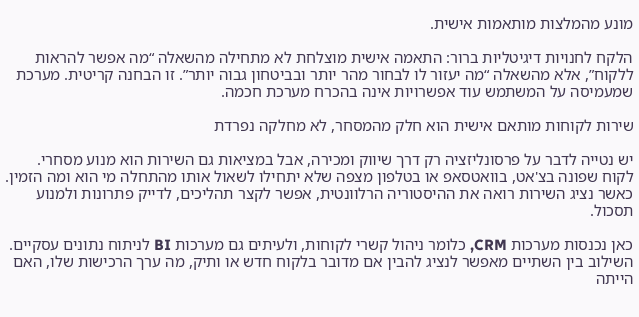מונע מהמלצות מותאמות אישית.

הלקח לחנויות דיגיטליות ברור: התאמה אישית מוצלחת לא מתחילה מהשאלה “מה אפשר להראות ללקוח”, אלא מהשאלה “מה יעזור לו לבחור מהר יותר ובביטחון גבוה יותר”. זו הבחנה קריטית. מערכת שמעמיסה על המשתמש עוד אפשרויות אינה בהכרח מערכת חכמה.

שירות לקוחות מותאם אישית הוא חלק מהמסחר, לא מחלקה נפרדת

יש נטייה לדבר על פרסונליזציה רק דרך שיווק ומכירה, אבל במציאות גם השירות הוא מנוע מסחרי. לקוח שפונה בצ'אט, בוואטסאפ או בטלפון מצפה שלא יתחילו לשאול אותו מהתחלה מי הוא ומה הזמין. כאשר נציג השירות רואה את ההיסטוריה הרלוונטית, אפשר לקצר תהליכים, לדייק פתרונות ולמנוע תסכול.

כאן נכנסות מערכות CRM, כלומר ניהול קשרי לקוחות, ולעיתים גם מערכות BI לניתוח נתונים עסקיים. השילוב בין השתיים מאפשר לנציג להבין אם מדובר בלקוח חדש או ותיק, מה ערך הרכישות שלו, האם הייתה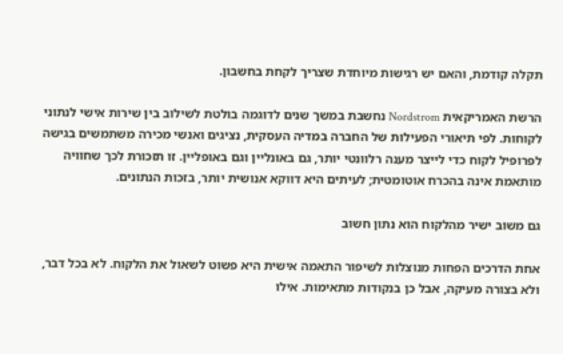תקלה קודמת, והאם יש רגישות מיוחדת שצריך לקחת בחשבון.

הרשת האמריקאית Nordstrom נחשבת במשך שנים לדוגמה בולטת לשילוב בין שירות אישי לנתוני לקוחות. לפי תיאורי הפעילות של החברה במדיה העסקית, נציגים ואנשי מכירה משתמשים בגישה לפרופיל לקוח כדי לייצר מענה רלוונטי יותר, גם באונליין וגם באופליין. זו תזכורת לכך שחוויה מותאמת אינה בהכרח אוטומטית; לעיתים היא דווקא אנושית יותר, בזכות הנתונים.

גם משוב ישיר מהלקוח הוא נתון חשוב

אחת הדרכים הפחות מנוצלות לשיפור התאמה אישית היא פשוט לשאול את הלקוח. לא בכל דבר, ולא בצורה מעיקה, אבל כן בנקודות מתאימות. אילו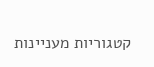קטגוריות מעניינות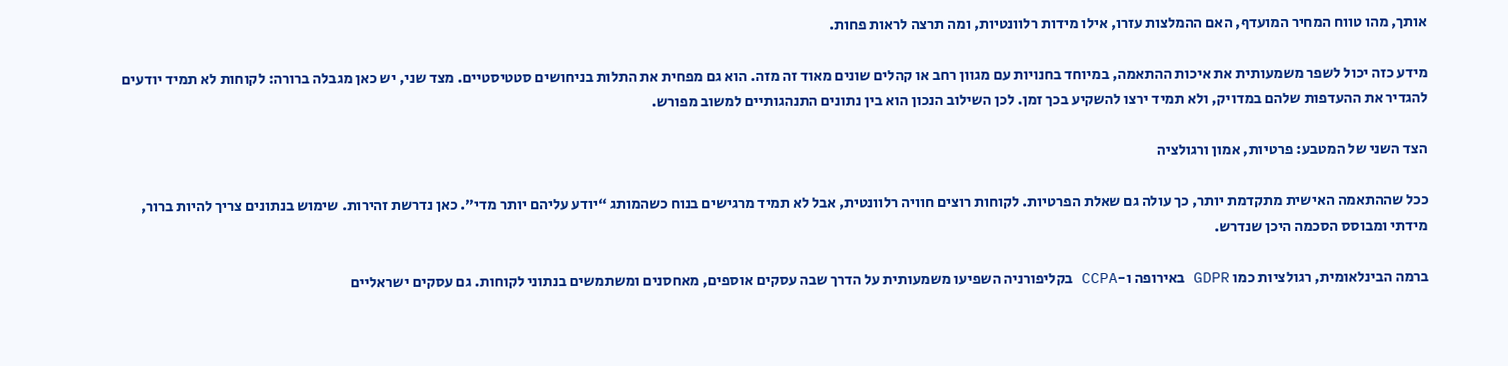אותך, מהו טווח המחיר המועדף, האם ההמלצות עזרו, אילו מידות רלוונטיות, ומה תרצה לראות פחות.

מידע כזה יכול לשפר משמעותית את איכות ההתאמה, במיוחד בחנויות עם מגוון רחב או קהלים שונים מאוד זה מזה. הוא גם מפחית את התלות בניחושים סטטיסטיים. מצד שני, יש כאן מגבלה ברורה: לקוחות לא תמיד יודעים להגדיר את ההעדפות שלהם במדויק, ולא תמיד ירצו להשקיע בכך זמן. לכן השילוב הנכון הוא בין נתונים התנהגותיים למשוב מפורש.

הצד השני של המטבע: פרטיות, אמון ורגולציה

ככל שההתאמה האישית מתקדמת יותר, כך עולה גם שאלת הפרטיות. לקוחות רוצים חוויה רלוונטית, אבל לא תמיד מרגישים בנוח כשהמותג “יודע עליהם יותר מדי”. כאן נדרשת זהירות. שימוש בנתונים צריך להיות ברור, מידתי ומבוסס הסכמה היכן שנדרש.

ברמה הבינלאומית, רגולציות כמו GDPR באירופה ו-CCPA בקליפורניה השפיעו משמעותית על הדרך שבה עסקים אוספים, מאחסנים ומשתמשים בנתוני לקוחות. גם עסקים ישראליים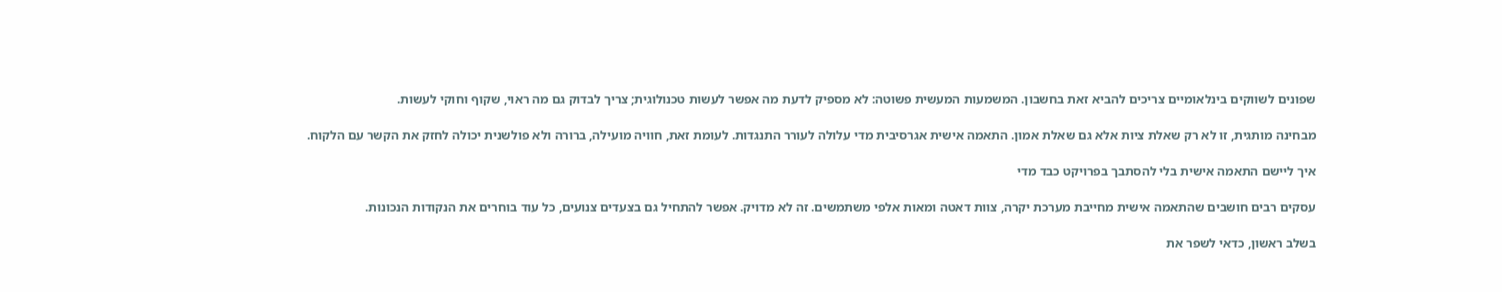שפונים לשווקים בינלאומיים צריכים להביא זאת בחשבון. המשמעות המעשית פשוטה: לא מספיק לדעת מה אפשר לעשות טכנולוגית; צריך לבדוק גם מה ראוי, שקוף וחוקי לעשות.

מבחינה מותגית, זו לא רק שאלת ציות אלא גם שאלת אמון. התאמה אישית אגרסיבית מדי עלולה לעורר התנגדות. לעומת זאת, חוויה מועילה, ברורה ולא פולשנית יכולה לחזק את הקשר עם הלקוח.

איך ליישם התאמה אישית בלי להסתבך בפרויקט כבד מדי

עסקים רבים חושבים שהתאמה אישית מחייבת מערכת יקרה, צוות דאטה ומאות אלפי משתמשים. זה לא מדויק. אפשר להתחיל גם בצעדים צנועים, כל עוד בוחרים את הנקודות הנכונות.

בשלב ראשון, כדאי לשפר את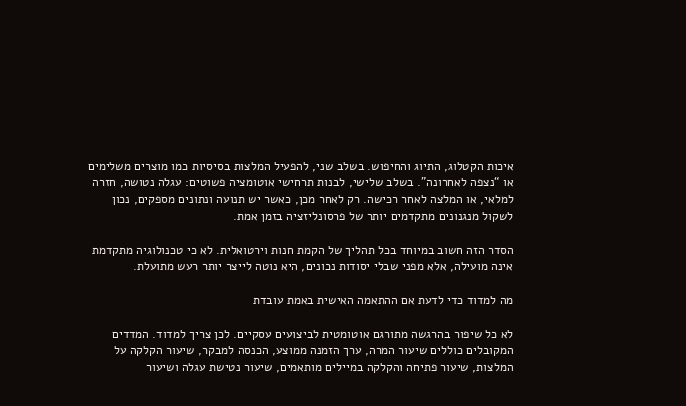איכות הקטלוג, התיוג והחיפוש. בשלב שני, להפעיל המלצות בסיסיות כמו מוצרים משלימים או “נצפה לאחרונה”. בשלב שלישי, לבנות תרחישי אוטומציה פשוטים: עגלה נטושה, חזרה למלאי, או המלצה לאחר רכישה. רק לאחר מכן, כאשר יש תנועה ונתונים מספקים, נכון לשקול מנגנונים מתקדמים יותר של פרסונליזציה בזמן אמת.

הסדר הזה חשוב במיוחד בכל תהליך של הקמת חנות וירטואלית. לא כי טכנולוגיה מתקדמת אינה מועילה, אלא מפני שבלי יסודות נכונים, היא נוטה לייצר יותר רעש מתועלת.

מה למדוד כדי לדעת אם ההתאמה האישית באמת עובדת

לא כל שיפור בהרגשה מתורגם אוטומטית לביצועים עסקיים. לכן צריך למדוד. המדדים המקובלים כוללים שיעור המרה, ערך הזמנה ממוצע, הכנסה למבקר, שיעור הקלקה על המלצות, שיעור פתיחה והקלקה במיילים מותאמים, שיעור נטישת עגלה ושיעור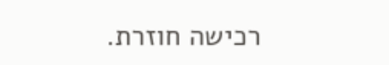רכישה חוזרת.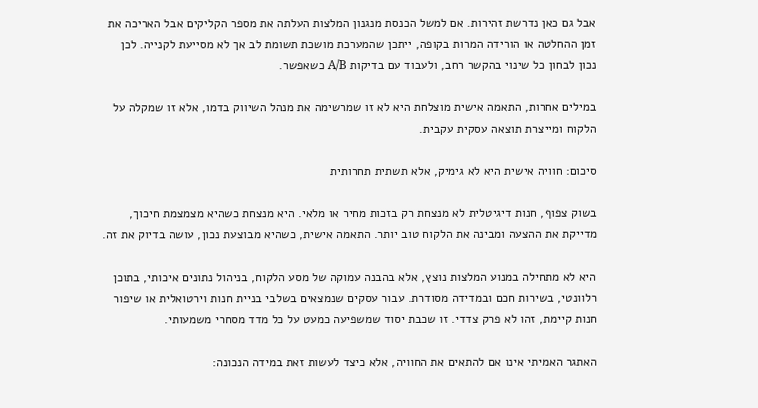אבל גם כאן נדרשת זהירות. אם למשל הכנסת מנגנון המלצות העלתה את מספר הקליקים אבל האריכה את זמן ההחלטה או הורידה המרות בקופה, ייתכן שהמערכת מושכת תשומת לב אך לא מסייעת לקנייה. לכן נכון לבחון כל שינוי בהקשר רחב, ולעבוד עם בדיקות A/B כשאפשר.

במילים אחרות, התאמה אישית מוצלחת היא לא זו שמרשימה את מנהל השיווק בדמו, אלא זו שמקלה על הלקוח ומייצרת תוצאה עסקית עקבית.

סיכום: חוויה אישית היא לא גימיק, אלא תשתית תחרותית

בשוק צפוף, חנות דיגיטלית לא מנצחת רק בזכות מחיר או מלאי. היא מנצחת כשהיא מצמצמת חיכוך, מדייקת את ההצעה ומבינה את הלקוח טוב יותר. התאמה אישית, כשהיא מבוצעת נכון, עושה בדיוק את זה.

היא לא מתחילה במנוע המלצות נוצץ, אלא בהבנה עמוקה של מסע הלקוח, בניהול נתונים איכותי, בתוכן רלוונטי, בשירות חכם ובמדידה מסודרת. עבור עסקים שנמצאים בשלבי בניית חנות וירטואלית או שיפור חנות קיימת, זהו לא פרק צדדי. זו שכבת יסוד שמשפיעה כמעט על כל מדד מסחרי משמעותי.

האתגר האמיתי אינו אם להתאים את החוויה, אלא כיצד לעשות זאת במידה הנכונה: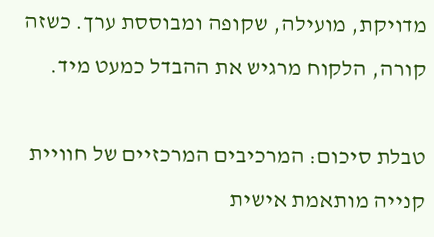מדויקת, מועילה, שקופה ומבוססת ערך. כשזה קורה, הלקוח מרגיש את ההבדל כמעט מיד.

טבלת סיכום: המרכיבים המרכזיים של חוויית קנייה מותאמת אישית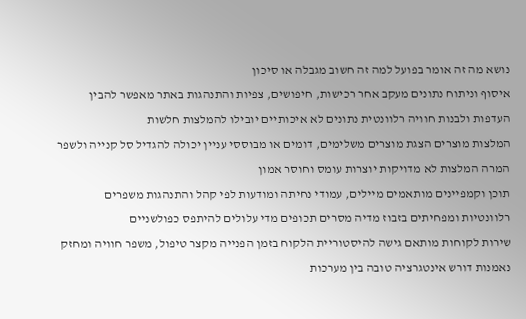נושא מה זה אומר בפועל למה זה חשוב מגבלה או סיכון
איסוף וניתוח נתונים מעקב אחר רכישות, חיפושים, צפיות והתנהגות באתר מאפשר להבין העדפות ולבנות חוויה רלוונטית נתונים לא איכותיים יובילו להמלצות חלשות
המלצות מוצרים הצגת מוצרים משלימים, דומים או מבוססי עניין יכולה להגדיל סל קנייה ולשפר המרה המלצות לא מדויקות יוצרות עומס וחוסר אמון
תוכן וקמפיינים מותאמים מיילים, עמודי נחיתה ומודעות לפי קהל והתנהגות משפרים רלוונטיות ומפחיתים בזבוז מדיה מסרים תכופים מדי עלולים להיתפס כפולשניים
שירות לקוחות מותאם גישה להיסטוריית הלקוח בזמן הפנייה מקצר טיפול, משפר חוויה ומחזק נאמנות דורש אינטגרציה טובה בין מערכות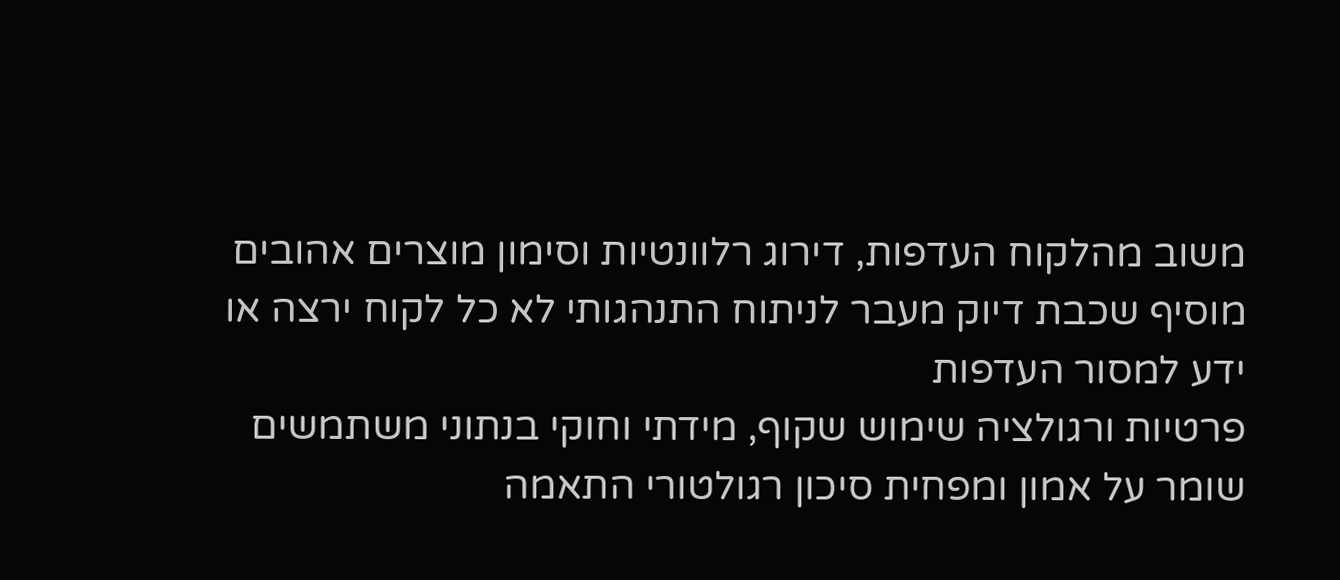משוב מהלקוח העדפות, דירוג רלוונטיות וסימון מוצרים אהובים מוסיף שכבת דיוק מעבר לניתוח התנהגותי לא כל לקוח ירצה או ידע למסור העדפות
פרטיות ורגולציה שימוש שקוף, מידתי וחוקי בנתוני משתמשים שומר על אמון ומפחית סיכון רגולטורי התאמה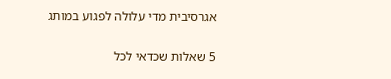אגרסיבית מדי עלולה לפגוע במותג

5 שאלות שכדאי לכל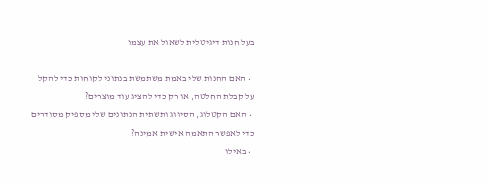בעל חנות דיגיטלית לשאול את עצמו

  • האם החנות שלי באמת משתמשת בנתוני לקוחות כדי להקל על קבלת החלטה, או רק כדי להציג עוד מוצרים?
  • האם הקטלוג, הסיווג ותשתית הנתונים שלי מספיק מסודרים כדי לאפשר התאמה אישית אמינה?
  • באילו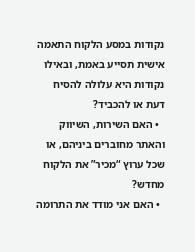נקודות במסע הלקוח התאמה אישית תסייע באמת, ובאילו נקודות היא עלולה להסיח דעת או להכביד?
  • האם השירות, השיווק והאתר מחוברים ביניהם, או שכל ערוץ “מכיר” את הלקוח מחדש?
  • האם אני מודד את התרומה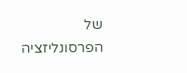של הפרסונליזציה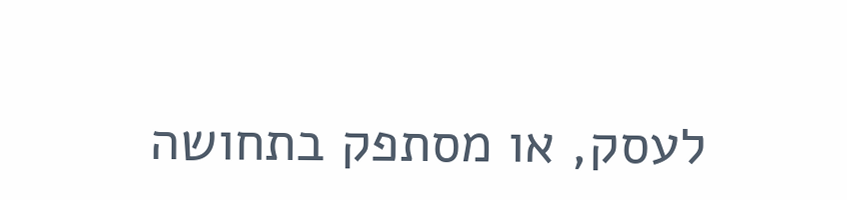לעסק, או מסתפק בתחושה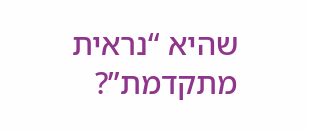שהיא “נראית מתקדמת”?